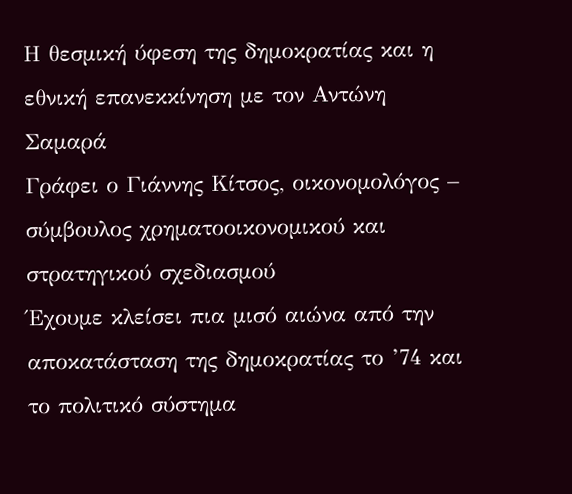Η θεσμική ύφεση της δημοκρατίας και η εθνική επανεκκίνηση με τον Αντώνη Σαμαρά
Γράφει ο Γιάννης Κίτσος, οικονομολόγος – σύμβουλος χρηματοοικονομικού και στρατηγικού σχεδιασμού
Έχουμε κλείσει πια μισό αιώνα από την αποκατάσταση της δημοκρατίας το ’74 και το πολιτικό σύστημα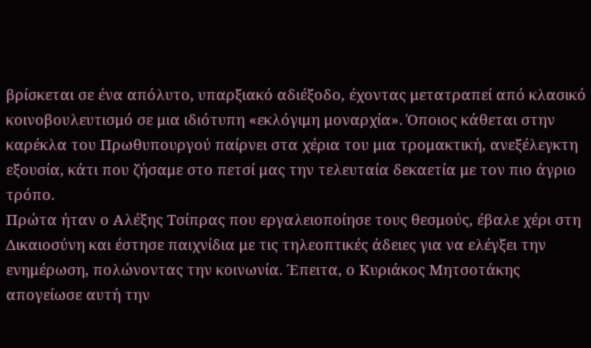βρίσκεται σε ένα απόλυτο, υπαρξιακό αδιέξοδο, έχοντας μετατραπεί από κλασικό κοινοβουλευτισμό σε μια ιδιότυπη «εκλόγιμη μοναρχία». Όποιος κάθεται στην καρέκλα του Πρωθυπουργού παίρνει στα χέρια του μια τρομακτική, ανεξέλεγκτη εξουσία, κάτι που ζήσαμε στο πετσί μας την τελευταία δεκαετία με τον πιο άγριο τρόπο.
Πρώτα ήταν ο Αλέξης Τσίπρας που εργαλειοποίησε τους θεσμούς, έβαλε χέρι στη Δικαιοσύνη και έστησε παιχνίδια με τις τηλεοπτικές άδειες για να ελέγξει την ενημέρωση, πολώνοντας την κοινωνία. Έπειτα, ο Κυριάκος Μητσοτάκης απογείωσε αυτή την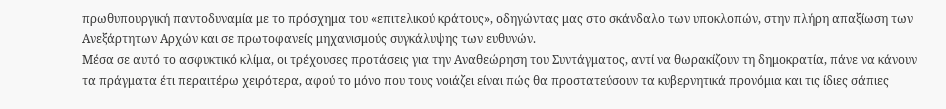πρωθυπουργική παντοδυναμία με το πρόσχημα του «επιτελικού κράτους», οδηγώντας μας στο σκάνδαλο των υποκλοπών, στην πλήρη απαξίωση των Ανεξάρτητων Αρχών και σε πρωτοφανείς μηχανισμούς συγκάλυψης των ευθυνών.
Μέσα σε αυτό το ασφυκτικό κλίμα, οι τρέχουσες προτάσεις για την Αναθεώρηση του Συντάγματος, αντί να θωρακίζουν τη δημοκρατία, πάνε να κάνουν τα πράγματα έτι περαιτέρω χειρότερα, αφού το μόνο που τους νοιάζει είναι πώς θα προστατεύσουν τα κυβερνητικά προνόμια και τις ίδιες σάπιες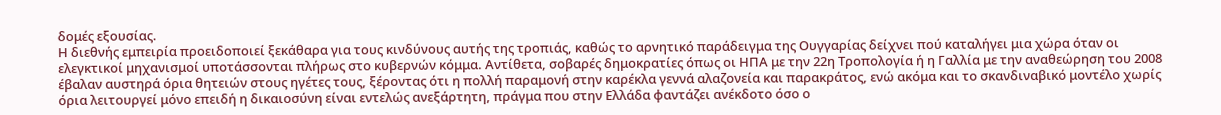δομές εξουσίας.
Η διεθνής εμπειρία προειδοποιεί ξεκάθαρα για τους κινδύνους αυτής της τροπιάς, καθώς το αρνητικό παράδειγμα της Ουγγαρίας δείχνει πού καταλήγει μια χώρα όταν οι ελεγκτικοί μηχανισμοί υποτάσσονται πλήρως στο κυβερνών κόμμα. Αντίθετα, σοβαρές δημοκρατίες όπως οι ΗΠΑ με την 22η Τροπολογία ή η Γαλλία με την αναθεώρηση του 2008 έβαλαν αυστηρά όρια θητειών στους ηγέτες τους, ξέροντας ότι η πολλή παραμονή στην καρέκλα γεννά αλαζονεία και παρακράτος, ενώ ακόμα και το σκανδιναβικό μοντέλο χωρίς όρια λειτουργεί μόνο επειδή η δικαιοσύνη είναι εντελώς ανεξάρτητη, πράγμα που στην Ελλάδα φαντάζει ανέκδοτο όσο ο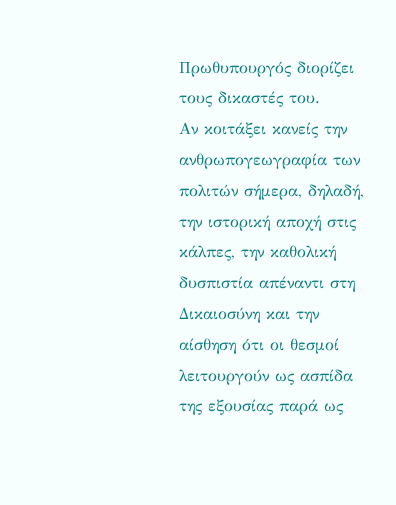Πρωθυπουργός διορίζει τους δικαστές του.
Αν κοιτάξει κανείς την ανθρωπογεωγραφία των πολιτών σήμερα, δηλαδή, την ιστορική αποχή στις κάλπες, την καθολική δυσπιστία απέναντι στη Δικαιοσύνη και την αίσθηση ότι οι θεσμοί λειτουργούν ως ασπίδα της εξουσίας παρά ως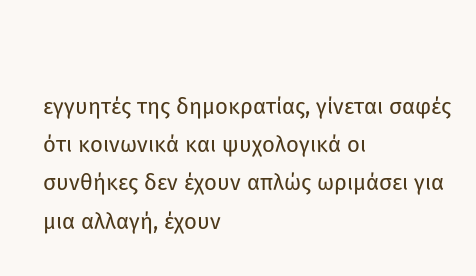εγγυητές της δημοκρατίας, γίνεται σαφές ότι κοινωνικά και ψυχολογικά οι συνθήκες δεν έχουν απλώς ωριμάσει για μια αλλαγή, έχουν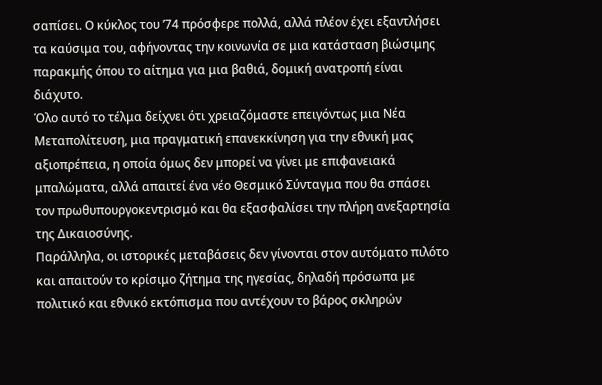σαπίσει. Ο κύκλος του ’74 πρόσφερε πολλά, αλλά πλέον έχει εξαντλήσει τα καύσιμα του, αφήνοντας την κοινωνία σε μια κατάσταση βιώσιμης παρακμής όπου το αίτημα για μια βαθιά, δομική ανατροπή είναι διάχυτο.
Όλο αυτό το τέλμα δείχνει ότι χρειαζόμαστε επειγόντως μια Νέα Μεταπολίτευση, μια πραγματική επανεκκίνηση για την εθνική μας αξιοπρέπεια, η οποία όμως δεν μπορεί να γίνει με επιφανειακά μπαλώματα, αλλά απαιτεί ένα νέο Θεσμικό Σύνταγμα που θα σπάσει τον πρωθυπουργοκεντρισμό και θα εξασφαλίσει την πλήρη ανεξαρτησία της Δικαιοσύνης.
Παράλληλα, οι ιστορικές μεταβάσεις δεν γίνονται στον αυτόματο πιλότο και απαιτούν το κρίσιμο ζήτημα της ηγεσίας, δηλαδή πρόσωπα με πολιτικό και εθνικό εκτόπισμα που αντέχουν το βάρος σκληρών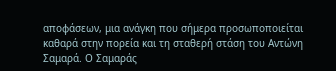αποφάσεων, μια ανάγκη που σήμερα προσωποποιείται καθαρά στην πορεία και τη σταθερή στάση του Αντώνη Σαμαρά. Ο Σαμαράς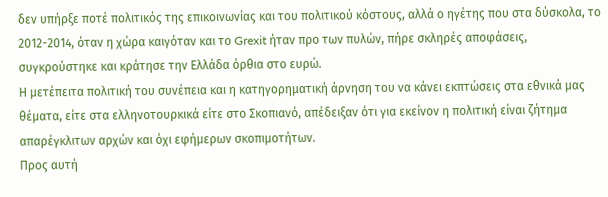δεν υπήρξε ποτέ πολιτικός της επικοινωνίας και του πολιτικού κόστους, αλλά ο ηγέτης που στα δύσκολα, το 2012-2014, όταν η χώρα καιγόταν και το Grexit ήταν προ των πυλών, πήρε σκληρές αποφάσεις, συγκρούστηκε και κράτησε την Ελλάδα όρθια στο ευρώ.
Η μετέπειτα πολιτική του συνέπεια και η κατηγορηματική άρνηση του να κάνει εκπτώσεις στα εθνικά μας θέματα, είτε στα ελληνοτουρκικά είτε στο Σκοπιανό, απέδειξαν ότι για εκείνον η πολιτική είναι ζήτημα απαρέγκλιτων αρχών και όχι εφήμερων σκοπιμοτήτων.
Προς αυτή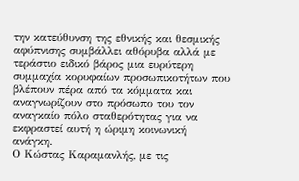την κατεύθυνση της εθνικής και θεσμικής αφύπνισης συμβάλλει αθόρυβα αλλά με τεράστιο ειδικό βάρος μια ευρύτερη συμμαχία κορυφαίων προσωπικοτήτων που βλέπουν πέρα από τα κόμματα και αναγνωρίζουν στο πρόσωπο του τον αναγκαίο πόλο σταθερότητας για να εκφραστεί αυτή η ώριμη κοινωνική ανάγκη.
Ο Κώστας Καραμανλής, με τις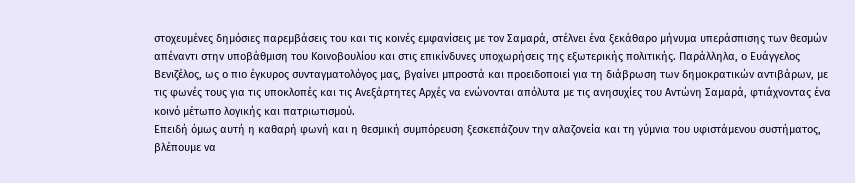στοχευμένες δημόσιες παρεμβάσεις του και τις κοινές εμφανίσεις με τον Σαμαρά, στέλνει ένα ξεκάθαρο μήνυμα υπεράσπισης των θεσμών απέναντι στην υποβάθμιση του Κοινοβουλίου και στις επικίνδυνες υποχωρήσεις της εξωτερικής πολιτικής. Παράλληλα, ο Ευάγγελος Βενιζέλος, ως ο πιο έγκυρος συνταγματολόγος μας, βγαίνει μπροστά και προειδοποιεί για τη διάβρωση των δημοκρατικών αντιβάρων, με τις φωνές τους για τις υποκλοπές και τις Ανεξάρτητες Αρχές να ενώνονται απόλυτα με τις ανησυχίες του Αντώνη Σαμαρά, φτιάχνοντας ένα κοινό μέτωπο λογικής και πατριωτισμού.
Επειδή όμως αυτή η καθαρή φωνή και η θεσμική συμπόρευση ξεσκεπάζουν την αλαζονεία και τη γύμνια του υφιστάμενου συστήματος, βλέπουμε να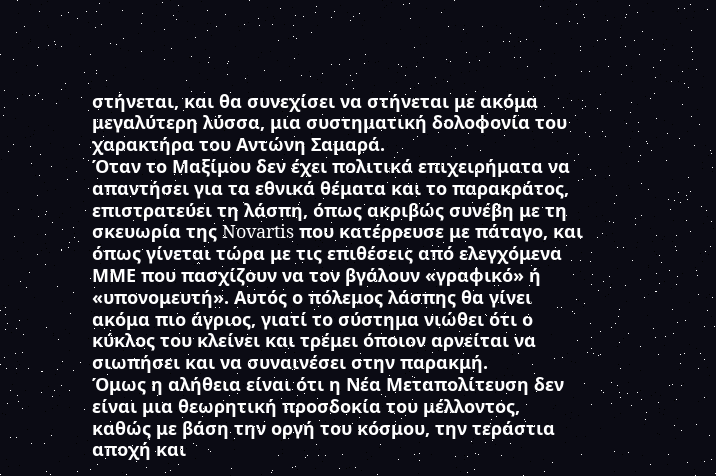στήνεται, και θα συνεχίσει να στήνεται με ακόμα μεγαλύτερη λύσσα, μια συστηματική δολοφονία του χαρακτήρα του Αντώνη Σαμαρά.
Όταν το Μαξίμου δεν έχει πολιτικά επιχειρήματα να απαντήσει για τα εθνικά θέματα και το παρακράτος, επιστρατεύει τη λάσπη, όπως ακριβώς συνέβη με τη σκευωρία της Novartis που κατέρρευσε με πάταγο, και όπως γίνεται τώρα με τις επιθέσεις από ελεγχόμενα ΜΜΕ που πασχίζουν να τον βγάλουν «γραφικό» ή «υπονομευτή». Αυτός ο πόλεμος λάσπης θα γίνει ακόμα πιο άγριος, γιατί το σύστημα νιώθει ότι ο κύκλος του κλείνει και τρέμει όποιον αρνείται να σιωπήσει και να συναινέσει στην παρακμή.
Όμως η αλήθεια είναι ότι η Νέα Μεταπολίτευση δεν είναι μια θεωρητική προσδοκία του μέλλοντος, καθώς με βάση την οργή του κόσμου, την τεράστια αποχή και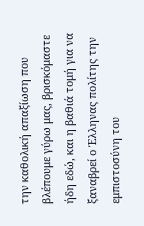την καθολική απαξίωση που βλέπουμε γύρω μας, βρισκόμαστε ήδη εδώ, και η βαθιά τομή για να ξαναβρεί ο Έλληνας πολίτης την εμπιστοσύνη του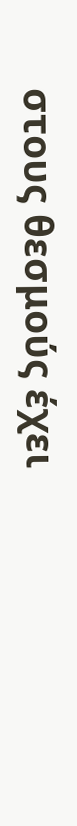στους θεσμούς έχει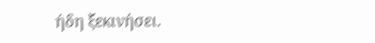ήδη ξεκινήσει.